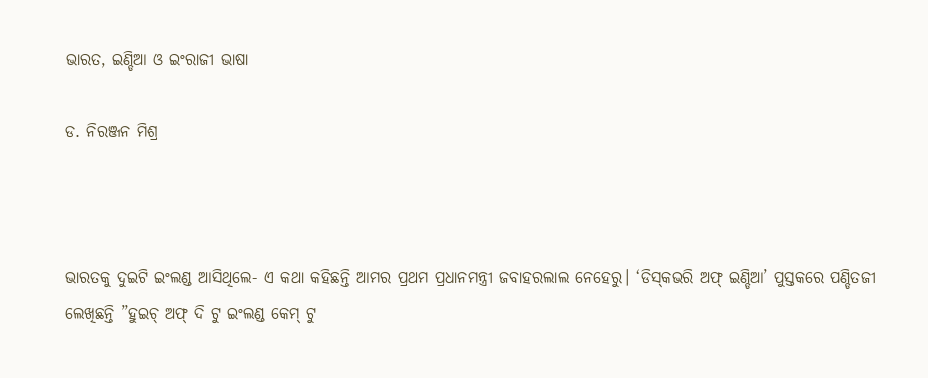ଭାରତ, ଇଣ୍ଡିଆ ଓ ଇଂରାଜୀ ଭାଷା

ଡ. ନିରଞ୍ଜନ ମିଶ୍ର



ଭାରତକୁ ଦୁଇଟି ଇଂଲଣ୍ଡ ଆସିଥିଲେ- ଏ କଥା କହିଛନ୍ତି ଆମର ପ୍ରଥମ ପ୍ରଧାନମନ୍ତ୍ରୀ ଜବାହରଲାଲ ନେହେରୁ। ‘ଡିସ୍‌କଭରି ଅଫ୍‌ ଇଣ୍ଡିଆ’ ପୁସ୍ତକରେ ପଣ୍ଡିତଜୀ ଲେଖିଛନ୍ତି ”ହୁଇଚ୍‌ ଅଫ୍‌ ଦି ଟୁ ଇଂଲଣ୍ଡ କେମ୍‌ ଟୁ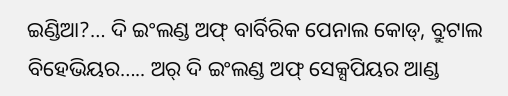ଇଣ୍ଡିଆ?… ଦି ଇଂଲଣ୍ଡ ଅଫ୍‌ ବାର୍ବିରିକ ପେନାଲ କୋଡ୍‌, ବ୍ରୁଟାଲ ବିହେଭିୟର….. ଅର୍‌ ଦି ଇଂଲଣ୍ଡ ଅଫ୍‌ ସେକ୍ସପିୟର ଆଣ୍ଡ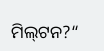ମିଲ୍‌ଟନ?“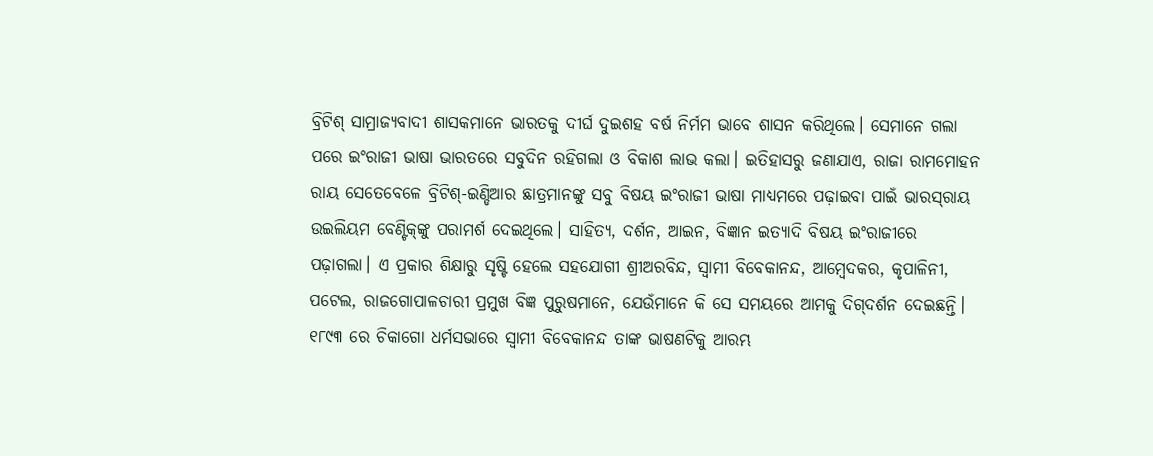ବ୍ରିଟିଶ୍‌ ସାମ୍ରାଜ୍ୟବାଦୀ ଶାସକମାନେ ଭାରତକୁ ଦୀର୍ଘ ଦୁଇଶହ ବର୍ଷ ନିର୍ମମ ଭାବେ ଶାସନ କରିଥିଲେ। ସେମାନେ ଗଲା ପରେ ଇଂରାଜୀ ଭାଷା ଭାରତରେ ସବୁଦିନ ରହିଗଲା ଓ ବିକାଶ ଲାଭ କଲା। ଇତିହାସରୁ ଜଣାଯାଏ, ରାଜା ରାମମୋହନ ରାୟ ସେତେବେଳେ ବ୍ରିଟିଶ୍‌-ଇଣ୍ଡିଆର ଛାତ୍ରମାନଙ୍କୁ ସବୁ ବିଷୟ ଇଂରାଜୀ ଭାଷା ମାଧ୍ୟମରେ ପଢ଼ାଇବା ପାଇଁ ଭାରସ୍‌ରାୟ ଉଇଲିୟମ ବେଣ୍ଟିକ୍‌ଙ୍କୁ ପରାମର୍ଶ ଦେଇଥିଲେ। ସାହିତ୍ୟ, ଦର୍ଶନ, ଆଇନ, ବିଜ୍ଞାନ ଇତ୍ୟାଦି ବିଷୟ ଇଂରାଜୀରେ ପଢ଼ାଗଲା। ଏ ପ୍ରକାର ଶିକ୍ଷାରୁ ସୃଷ୍ଟି ହେଲେ ସହଯୋଗୀ ଶ୍ରୀଅରବିନ୍ଦ, ସ୍ବାମୀ ବିବେକାନନ୍ଦ, ଆମ୍ବେଦକର, କୃପାଳିନୀ, ପଟେଲ, ରାଜଗୋପାଳଚାରୀ ପ୍ରମୁଖ ବିଜ୍ଞ ପୁରୁଷମାନେ, ଯେଉଁମାନେ କି ସେ ସମୟରେ ଆମକୁ ଦିଗ୍‌ଦର୍ଶନ ଦେଇଛନ୍ତି।
୧୮୯୩ ରେ ଚିକାଗୋ ଧର୍ମସଭାରେ ସ୍ବାମୀ ବିବେକାନନ୍ଦ ତାଙ୍କ ଭାଷଣଟିକୁ ଆରମ୍ଭ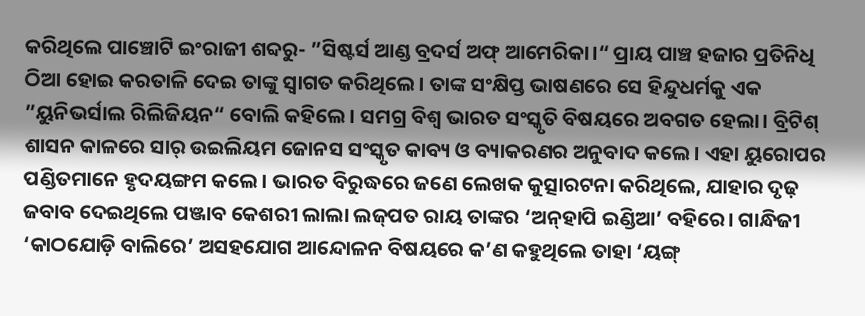କରିଥିଲେ ପାଞ୍ଚୋଟି ଇଂରାଜୀ ଶବ୍ଦରୁ- ”ସିଷ୍ଟର୍ସ ଆଣ୍ଡ ବ୍ରଦର୍ସ ଅଫ୍‌ ଆମେରିକା।“ ପ୍ରାୟ ପାଞ୍ଚ ହଜାର ପ୍ରତିନିଧି ଠିଆ ହୋଇ କରତାଳି ଦେଇ ତାଙ୍କୁ ସ୍ବାଗତ କରିଥିଲେ। ତାଙ୍କ ସଂକ୍ଷିପ୍ତ ଭାଷଣରେ ସେ ହିନ୍ଦୁଧର୍ମକୁ ଏକ ”ୟୁନିଭର୍ସାଲ ରିଲିଜିୟନ“ ବୋଲି କହିଲେ। ସମଗ୍ର ବିଶ୍ୱ ଭାରତ ସଂସ୍କୃତି ବିଷୟରେ ଅବଗତ ହେଲା। ବ୍ରିଟିଶ୍‌ ଶାସନ କାଳରେ ସାର୍‌ ଉଇଲିୟମ ଜୋନସ ସଂସ୍କୃତ କାବ୍ୟ ଓ ବ୍ୟାକରଣର ଅନୁବାଦ କଲେ। ଏହା ୟୁରୋପର ପଣ୍ଡିତମାନେ ହୃଦୟଙ୍ଗମ କଲେ। ଭାରତ ବିରୁଦ୍ଧରେ ଜଣେ ଲେଖକ କୁତ୍ସାରଟନା କରିଥିଲେ, ଯାହାର ଦୃଢ଼ ଜବାବ ଦେଇଥିଲେ ପଞ୍ଜାବ କେଶରୀ ଲାଲା ଲଜ୍‌ପତ ରାୟ ତାଙ୍କର ‘ଅନ୍‌ହାପି ଇଣ୍ଡିଆ’ ବହିରେ। ଗାନ୍ଧିଜୀ ‘କାଠଯୋଡ଼ି ବାଲିରେ’ ଅସହଯୋଗ ଆନ୍ଦୋଳନ ବିଷୟରେ କ’ଣ କହୁଥିଲେ ତାହା ‘ୟଙ୍ଗ୍‌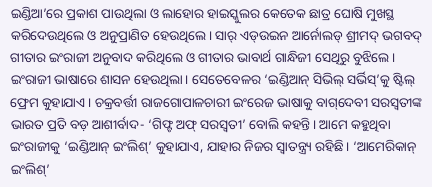ଇଣ୍ଡିଆ’ରେ ପ୍ରକାଶ ପାଉଥିଲା ଓ ଲାହୋର ହାଇସ୍କୁଲର କେତେକ ଛାତ୍ର ଘୋଷି ମୁଖସ୍ଥ କରିଦେଉଥିଲେ ଓ ଅନୁପ୍ରାଣିତ ହେଉଥିଲେ। ସାର୍‌ ଏଡ୍‌ଉଇନ ଆର୍ନୋଲଡ୍‌ ଶ୍ରୀମଦ୍‌ ଭଗବଦ୍‌ ଗୀତାର ଇଂରାଜୀ ଅନୁବାଦ କରିଥିଲେ ଓ ଗୀତାର ଭାବାର୍ଥ ଗାନ୍ଧିଜୀ ସେଥିରୁ ବୁଝିଲେ।
ଇଂରାଜୀ ଭାଷାରେ ଶାସନ ହେଉଥିଲା। ସେତେବେଳର ‘ଇଣ୍ଡିଆନ୍‌ ସିଭିଲ୍‌ ସର୍ଭିସ୍‌’କୁ ଷ୍ଟିଲ୍‌ ଫ୍ରେମ କୁହାଯାଏ। ଚକ୍ରବର୍ତ୍ତୀ ରାଜଗୋପାଳଚାରୀ ଇଂରେଜ ଭାଷାକୁ ବାଗ୍‌ଦେବୀ ସରସ୍ବତୀଙ୍କ ଭାରତ ପ୍ରତି ବଡ଼ ଆଶୀର୍ବାଦ- ‘ଗିଫ୍ଟ ଅଫ୍‌ ସରସ୍ବତୀ’ ବୋଲି କହନ୍ତି। ଆମେ କହୁଥିବା ଇଂରାଜୀକୁ ‘ଇଣ୍ଡିଆନ୍‌ ଇଂଲିଶ୍‌’ କୁହାଯାଏ, ଯାହାର ନିଜର ସ୍ବାତନ୍ତ୍ର୍ୟ ରହିଛି। ‘ଆମେରିକାନ୍‌ ଇଂଲିଶ୍‌’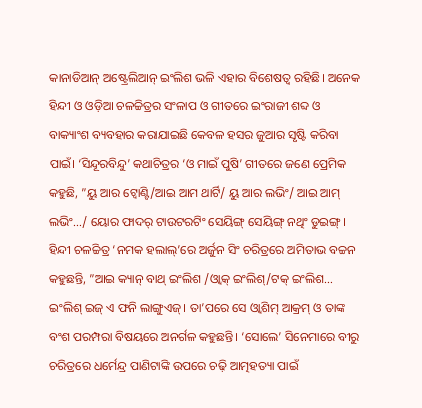କାନାଡିଆନ୍‌ ଅଷ୍ଟ୍ରେଲିଆନ୍‌ ଇଂଲିଶ ଭଳି ଏହାର ବିଶେଷତ୍ୱ ରହିଛି। ଅନେକ ହିନ୍ଦୀ ଓ ଓଡ଼ିଆ ଚଳଚ୍ଚିତ୍ରର ସଂଳାପ ଓ ଗୀତରେ ଇଂରାଜୀ ଶବ୍ଦ ଓ ବାକ୍ୟାଂଶ ବ୍ୟବହାର କରାଯାଇଛି କେବଳ ହସର ଜୁଆର ସୃଷ୍ଟି କରିବା ପାଇଁ। ‘ସିନ୍ଦୂରବିନ୍ଦୁ’ କଥାଚିତ୍ରର ‘ଓ ମାଇଁ ପୁଷି’ ଗୀତରେ ଜଣେ ପ୍ରେମିକ କହୁଛି, ”ୟୁ ଆର ଟ୍ବୋଣ୍ଟି/ଆଇ ଆମ ଥାର୍ଟି/ ୟୁ ଆର ଲଭିଂ/ ଆଇ ଆମ୍‌ ଲଭିଂ…/ ୟୋର ଫାଦର୍‌ ଟାଉଟରଟିଂ ସେୟିଙ୍ଗ୍‌ ସେୟିଙ୍ଗ୍‌ ନଥିଂ ଡୁଇଙ୍ଗ୍‌। ହିନ୍ଦୀ ଚଳଚ୍ଚିତ୍ର ‘ନମକ ହଲାଲ୍‌’ରେ ଅର୍ଜୁନ ସିଂ ଚରିତ୍ରରେ ଅମିତାଭ ବଚ୍ଚନ କହୁଛନ୍ତି, ”ଆଇ କ୍ୟାନ୍‌ ବାଥ୍‌ ଇଂଲିଶ /ଓ୍ବାକ୍‌ ଇଂଲିଶ୍‌/ଟକ୍‌ ଇଂଲିଶ… ଇଂଲିଶ୍‌ ଇଜ୍‌ ଏ ଫନି ଲାଙ୍ଗୁଏଜ୍‌। ତା’ପରେ ସେ ଓ୍ବାଶିମ୍‌ ଆକ୍ରମ୍‌ ଓ ତାଙ୍କ ବଂଶ ପରମ୍ପରା ବିଷୟରେ ଅନର୍ଗଳ କହୁଛନ୍ତି। ‘ସୋଲେ’ ସିନେମାରେ ବୀରୁ ଚରିତ୍ରରେ ଧର୍ମେନ୍ଦ୍ର ପାଣିଟାଙ୍କି ଉପରେ ଚଢ଼ି ଆତ୍ମହତ୍ୟା ପାଇଁ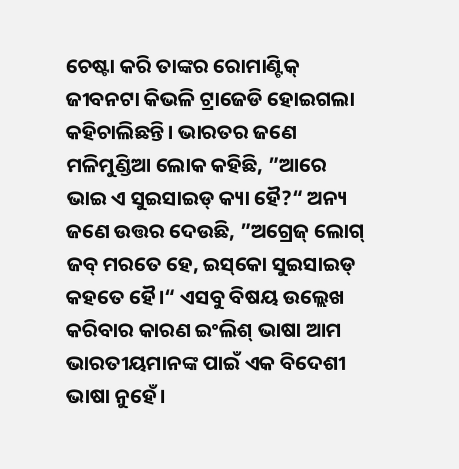ଚେଷ୍ଟା କରି ତାଙ୍କର ରୋମାଣ୍ଟିକ୍‌ ଜୀବନଟା କିଭଳି ଟ୍ରାଜେଡି ହୋଇଗଲା କହିଚାଲିଛନ୍ତି। ଭାରତର ଜଣେ ମଳିମୁଣ୍ଡିଆ ଲୋକ କହିଛି, ”ଆରେ ଭାଇ ଏ ସୁଇସାଇଡ୍‌ କ୍ୟା ହୈ?“ ଅନ୍ୟ ଜଣେ ଉତ୍ତର ଦେଉଛି, ”ଅଗ୍ରେଜ୍‌ ଲୋଗ୍‌ ଜବ୍‌ ମରତେ ହେ, ଇସ୍‌କୋ ସୁଇସାଇଡ୍‌ କହତେ ହୈ।“ ଏସବୁ ବିଷୟ ଉଲ୍ଲେଖ କରିବାର କାରଣ ଇଂଲିଶ୍‌ ଭାଷା ଆମ ଭାରତୀୟମାନଙ୍କ ପାଇଁ ଏକ ବିଦେଶୀ ଭାଷା ନୁହେଁ।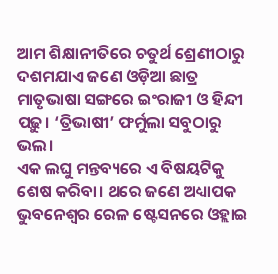ଆମ ଶିକ୍ଷାନୀତିରେ ଚତୁର୍ଥ ଶ୍ରେଣୀଠାରୁ ଦଶମଯାଏ ଜଣେ ଓଡ଼ିଆ ଛାତ୍ର ମାତୃଭାଷା ସଙ୍ଗରେ ଇଂରାଜୀ ଓ ହିନ୍ଦୀ ପଢ଼ୁ। ‘ତ୍ରିଭାଷୀ’ ଫର୍ମୁଲା ସବୁଠାରୁ ଭଲ।
ଏକ ଲଘୁ ମନ୍ତବ୍ୟରେ ଏ ବିଷୟଟିକୁ ଶେଷ କରିବା। ଥରେ ଜଣେ ଅଧ୍ୟାପକ ଭୁବନେଶ୍ୱର ରେଳ ଷ୍ଟେସନରେ ଓହ୍ଲାଇ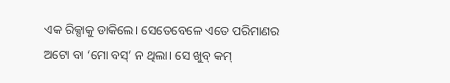ଏକ ରିକ୍ସାକୁ ଡାକିଲେ। ସେତେବେଳେ ଏତେ ପରିମାଣର ଅଟୋ ବା ‘ମୋ ବସ୍‌’ ନ ଥିଲା। ସେ ଖୁବ୍‌ କମ୍‌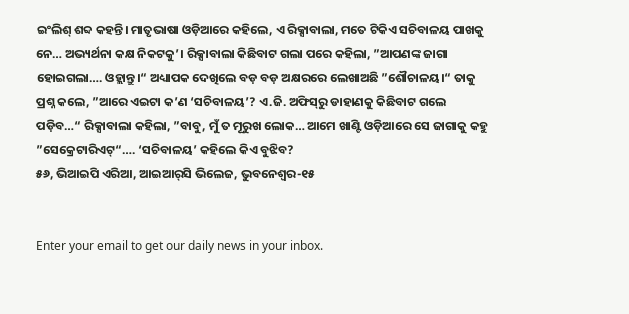ଇଂଲିଶ୍‌ ଶବ୍ଦ କହନ୍ତି। ମାତୃଭାଷା ଓଡ଼ିଆରେ କହିଲେ, ଏ ରିକ୍ସାବାଲା, ମତେ ଟିକିଏ ସଚିବାଳୟ ପାଖକୁ ନେ… ଅଭ୍ୟର୍ଥନା କକ୍ଷ ନିକଟକୁ’। ରିକ୍ସାବାଲା କିଛିବାଟ ଗଲା ପରେ କହିଲା, ”ଆପଣଙ୍କ ଜାଗା ହୋଇଗଲା…. ଓହ୍ଲାନ୍ତୁ।“ ଅଧ୍ୟାପକ ଦେଖିଲେ ବଡ଼ ବଡ଼ ଅକ୍ଷରରେ ଲେଖାଅଛି ”ଶୌଚାଳୟ।“ ତାକୁ ପ୍ରଶ୍ନ କଲେ, ”ଆରେ ଏଇଟା କ’ଣ ‘ସଚିବାଳୟ’? ଏ.ଜି. ଅଫିସ୍‌ରୁ ଡାହାଣକୁ କିଛିବାଟ ଗଲେ ପଡ଼ିବ…“ ରିକ୍ସାବାଲା କହିଲା, ”ବାବୁ, ମୁଁ ତ ମୂରୁଖ ଲୋକ… ଆମେ ଖାଣ୍ଟି ଓଡ଼ିଆରେ ସେ ଜାଗାକୁ କହୁ ”ସେକ୍ରେଟାରିଏଟ୍‌“…. ‘ସଚିବାଳୟ’ କହିଲେ କିଏ ବୁଝିବ?
୫୬, ଭିଆଇପି ଏରିଆ, ଆଇଆର୍‌ସି ଭିଲେଜ, ଭୁବନେଶ୍ୱର-୧୫


Enter your email to get our daily news in your inbox.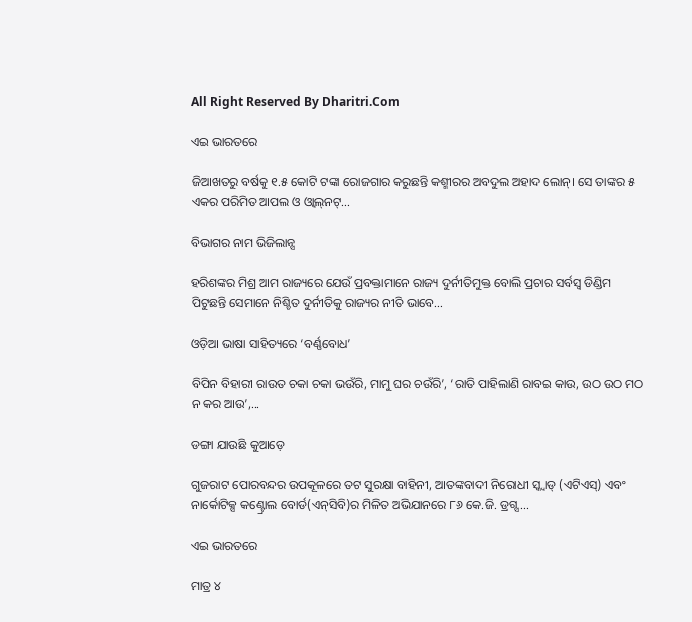All Right Reserved By Dharitri.Com

ଏଇ ଭାରତରେ

ଜିଆଖତରୁ ବର୍ଷକୁ ୧.୫ କୋଟି ଟଙ୍କା ରୋଜଗାର କରୁଛନ୍ତି କଶ୍ମୀରର ଅବଦୁଲ ଅହାଦ ଲୋନ୍‌। ସେ ତାଙ୍କର ୫ ଏକର ପରିମିତ ଆପଲ ଓ ଓ୍ବାଲ୍‌ନଟ୍‌...

ବିଭାଗର ନାମ ଭିଜିଲାନ୍ସ

ହରିଶଙ୍କର ମିଶ୍ର ଆମ ରାଜ୍ୟରେ ଯେଉଁ ପ୍ରବକ୍ତାମାନେ ରାଜ୍ୟ ଦୁର୍ନୀତିମୁକ୍ତ ବୋଲି ପ୍ରଚାର ସର୍ବସ୍ବ ଡିଣ୍ଡିମ ପିଟୁଛନ୍ତି ସେମାନେ ନିଶ୍ଚିତ ଦୁର୍ନୀତିକୁ ରାଜ୍ୟର ନୀତି ଭାବେ...

ଓଡ଼ିଆ ଭାଷା ସାହିତ୍ୟରେ ‘ବର୍ଣ୍ଣବୋଧ’

ବିପିନ ବିହାରୀ ରାଉତ ଚକା ଚକା ଭଉଁରି, ମାମୁ ଘର ଚଉଁରି’, ‘ରାତି ପାହିଲାଣି ରାବଇ କାଉ, ଉଠ ଉଠ ମଠ ନ କର ଆଉ’,...

ଡଙ୍ଗା ଯାଉଛି କୁଆଡ଼େ

ଗୁଜରାଟ ପୋରବନ୍ଦର ଉପକୂଳରେ ତଟ ସୁରକ୍ଷା ବାହିନୀ, ଆତଙ୍କବାଦୀ ନିରୋଧୀ ସ୍କ୍ବାଡ୍‌ (ଏଟିଏସ୍‌) ଏବଂ ନାର୍କୋଟିକ୍ସ କଣ୍ଟ୍ରୋଲ ବୋର୍ଡ(ଏନ୍‌ସିବି)ର ମିଳିତ ଅଭିଯାନରେ ୮୬ କେ.ଜି. ଡ୍ରଗ୍ସ...

ଏଇ ଭାରତରେ

ମାତ୍ର ୪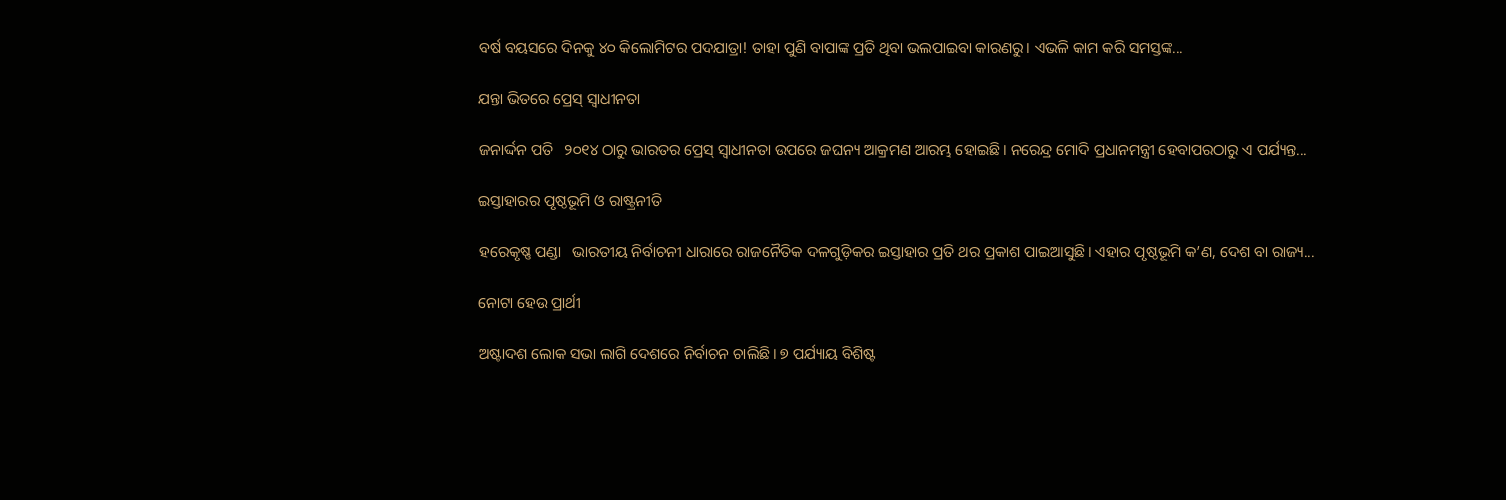ବର୍ଷ ବୟସରେ ଦିନକୁ ୪୦ କିଲୋମିଟର ପଦଯାତ୍ରା! ତାହା ପୁଣି ବାପାଙ୍କ ପ୍ରତି ଥିବା ଭଲପାଇବା କାରଣରୁ। ଏଭଳି କାମ କରି ସମସ୍ତଙ୍କ...

ଯନ୍ତା ଭିତରେ ପ୍ରେସ୍‌ ସ୍ବାଧୀନତା

ଜନାର୍ଦ୍ଦନ ପତି   ୨୦୧୪ ଠାରୁ ଭାରତର ପ୍ରେସ୍‌ ସ୍ବାଧୀନତା ଉପରେ ଜଘନ୍ୟ ଆକ୍ରମଣ ଆରମ୍ଭ ହୋଇଛି। ନରେନ୍ଦ୍ର ମୋଦି ପ୍ରଧାନମନ୍ତ୍ରୀ ହେବାପରଠାରୁ ଏ ପର୍ଯ୍ୟନ୍ତ...

ଇସ୍ତାହାରର ପୃଷ୍ଠଭୂମି ଓ ରାଷ୍ଟ୍ରନୀତି

ହରେକୃଷ୍ଣ ପଣ୍ଡା   ଭାରତୀୟ ନିର୍ବାଚନୀ ଧାରାରେ ରାଜନୈତିକ ଦଳଗୁଡ଼ିକର ଇସ୍ତାହାର ପ୍ରତି ଥର ପ୍ରକାଶ ପାଇଆସୁଛି। ଏହାର ପୃଷ୍ଠଭୂମି କ’ଣ, ଦେଶ ବା ରାଜ୍ୟ...

ନୋଟା ହେଉ ପ୍ରାର୍ଥୀ

ଅଷ୍ଟାଦଶ ଲୋକ ସଭା ଲାଗି ଦେଶରେ ନିର୍ବାଚନ ଚାଲିଛି। ୭ ପର୍ଯ୍ୟାୟ ବିଶିଷ୍ଟ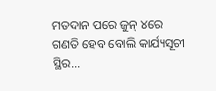ମତଦାନ ପରେ ଜୁନ୍‌ ୪ରେ ଗଣତି ହେବ ବୋଲି କାର୍ଯ୍ୟସୂଚୀ ସ୍ଥିର...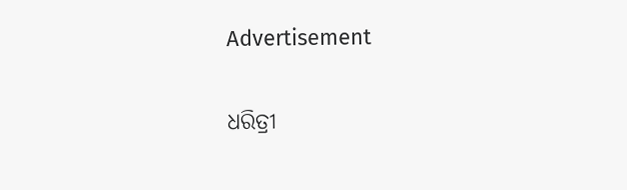Advertisement

ଧରିତ୍ରୀ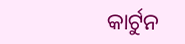କାର୍ଟୁନ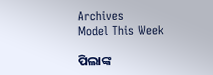Archives
Model This Week

ପିଲାଙ୍କ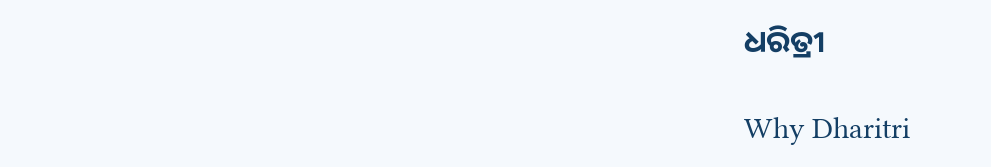ଧରିତ୍ରୀ

Why Dharitri